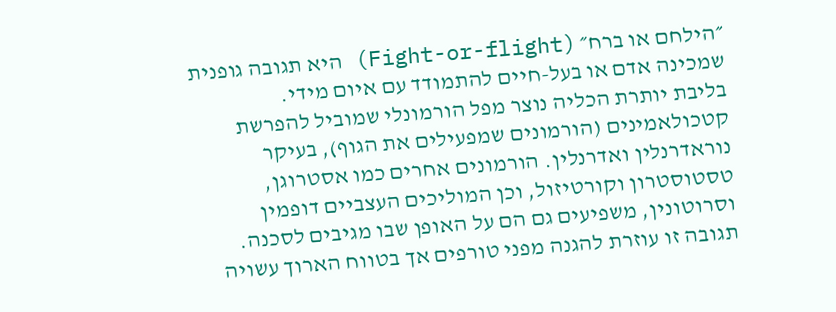״הילחם או ברח״ (Fight-or-flight) היא תגובה גופנית שמכינה אדם או בעל-חיים להתמודד עם איום מידי.
בליבת יותרת הכליה נוצר מפל הורמונלי שמוביל להפרשת קטכולאמינים (הורמונים שמפעילים את הגוף), בעיקר נוראדרנלין ואדרנלין. הורמונים אחרים כמו אסטרוגן, טסטוסטרון וקורטיזול, וכן המוליכים העצביים דופמין וסרוטונין, משפיעים גם הם על האופן שבו מגיבים לסכנה. תגובה זו עוזרת להגנה מפני טורפים אך בטווח הארוך עשויה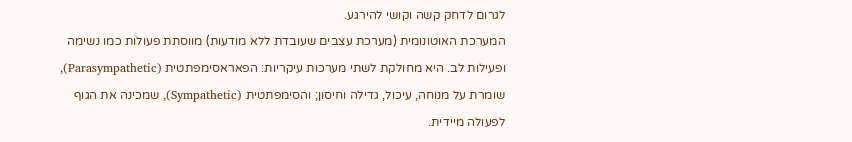לגרום לדחק קשה וקושי להירגע.
המערכת האוטונומית (מערכת עצבים שעובדת ללא מודעות) מווסתת פעולות כמו נשימה ופעילות לב. היא מחולקת לשתי מערכות עיקריות: הפאראסימפתטית (Parasympathetic), שומרת על מנוחה, עיכול, גדילה וחיסון; והסימפתטית (Sympathetic), שמכינה את הגוף לפעולה מיידית.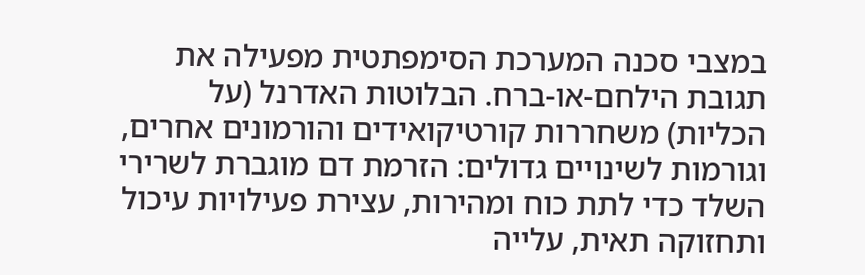במצבי סכנה המערכת הסימפתטית מפעילה את תגובת הילחם-או-ברח. הבלוטות האדרנל (על הכליות) משחררות קורטיקואידים והורמונים אחרים, וגורמות לשינויים גדולים: הזרמת דם מוגברת לשרירי השלד כדי לתת כוח ומהירות, עצירת פעילויות עיכול ותחזוקה תאית, עלייה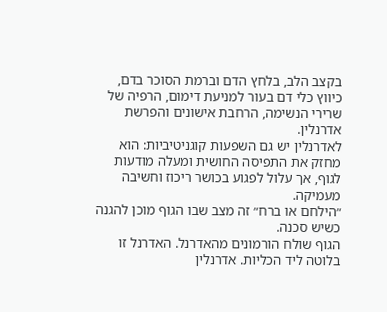בקצב הלב, בלחץ הדם וברמת הסוכר בדם, כיווץ כלי דם בעור למניעת דימום, הרפיה של שרירי הנשימה, הרחבת אישונים והפרשת אדרנלין.
לאדרנלין יש גם השפעות קוגניטיביות: הוא מחזק את התפיסה החושית ומעלה מודעות לגוף, אך עלול לפגוע בכושר ריכוז וחשיבה מעמיקה.
״הילחם או ברח״ זה מצב שבו הגוף מוכן להגנה כשיש סכנה.
הגוף שולח הורמונים מהאדרנל. האדרנל זו בלוטה ליד הכליות. אדרנלין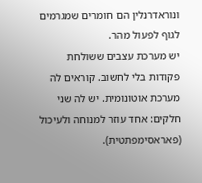ונוראדרנלין הם חומרים שמגרמים לגוף לפעול מהר.
יש מערכת עצבים ששולחת פקודות בלי לחשוב. קוראים לה מערכת אוטונומית. יש לה שני חלקים: אחד עוזר למנוחה ולעיכול (פאראסימפתטית).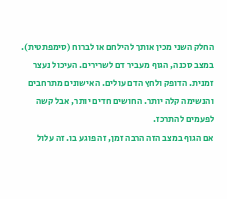החלק השני מכין אותך להילחם או לברוח (סימפתטית).
במצב סכנה, הגוף מעביר דם לשרירים. העיכול נעצר זמנית. הדופק ולחץ הדם עולים. האישונים מתרחבים והנשימה קלה יותר. החושים חדים יותר, אבל קשה לפעמים להתרכז.
אם הגוף במצב הזה הרבה זמן, זה פוגע בו. זה עלול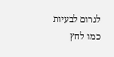לגרום לבעיות כמו לחץ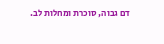דם גבוה, סוכרת ומחלות לב.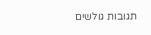תגובות גולשים